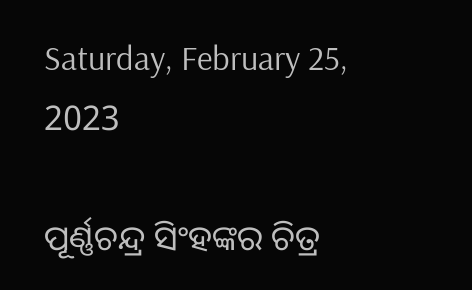Saturday, February 25, 2023

ପୂର୍ଣ୍ଣଚନ୍ଦ୍ର ସିଂହଙ୍କର ଚିତ୍ର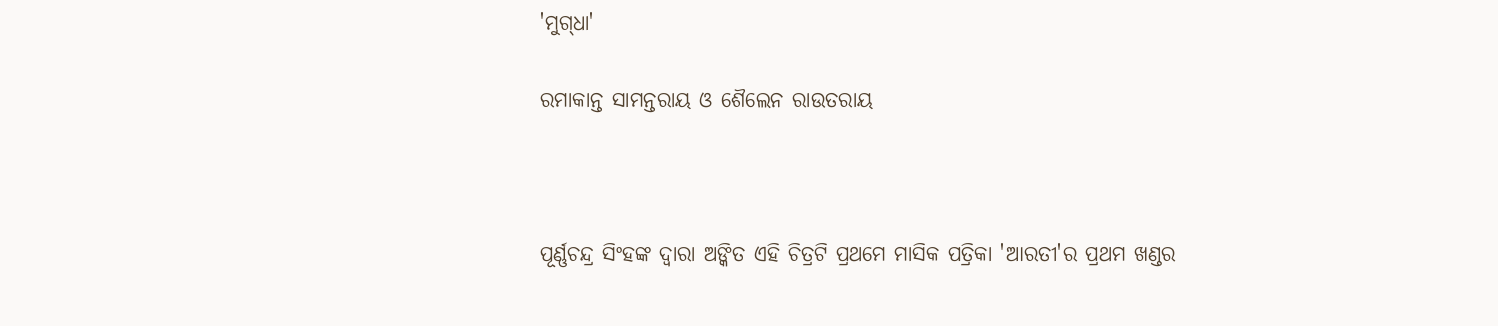'ମୁଗ୍‌ଧା'

ରମାକାନ୍ତ ସାମନ୍ତରାୟ ଓ ଶୈଲେନ ରାଉତରାୟ



ପୂର୍ଣ୍ଣଚନ୍ଦ୍ର ସିଂହଙ୍କ ଦ୍ୱାରା ଅଙ୍କିତ ଏହି ଚିତ୍ରଟି ପ୍ରଥମେ ମାସିକ ପତ୍ରିକା 'ଆରତୀ'ର ପ୍ରଥମ ଖଣ୍ଡର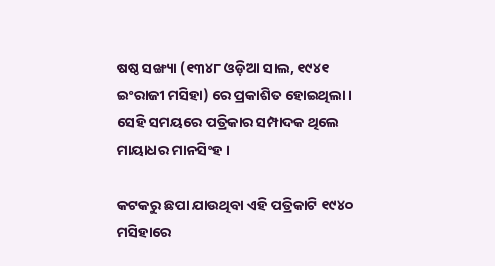ଷଷ୍ଠ ସଙ୍ଖ୍ୟା (୧୩୪୮ ଓଡ଼ିଆ ସାଲ, ୧୯୪୧ ଇଂରାଜୀ ମସିହା) ରେ ପ୍ରକାଶିତ ହୋଇଥିଲା । ସେହି ସମୟରେ ପତ୍ରିକାର ସମ୍ପାଦକ ଥିଲେ ମାୟାଧର ମାନସିଂହ ।

କଟକରୁ ଛପା ଯାଉଥିବା ଏହି ପତ୍ରିକାଟି ୧୯୪୦ ମସିହାରେ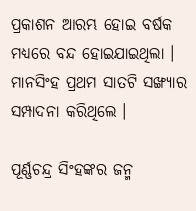ପ୍ରକାଶନ ଆରମ୍ଭ ହୋଇ ବର୍ଷକ ମଧ୍ୟରେ ବନ୍ଦ ହୋଇଯାଇଥିଲା । ମାନସିଂହ ପ୍ରଥମ ସାତଟି ସଙ୍ଖ୍ୟାର ସମ୍ପାଦନା କରିଥିଲେ ।

ପୂର୍ଣ୍ଣଚନ୍ଦ୍ର ସିଂହଙ୍କର ଜନ୍ମ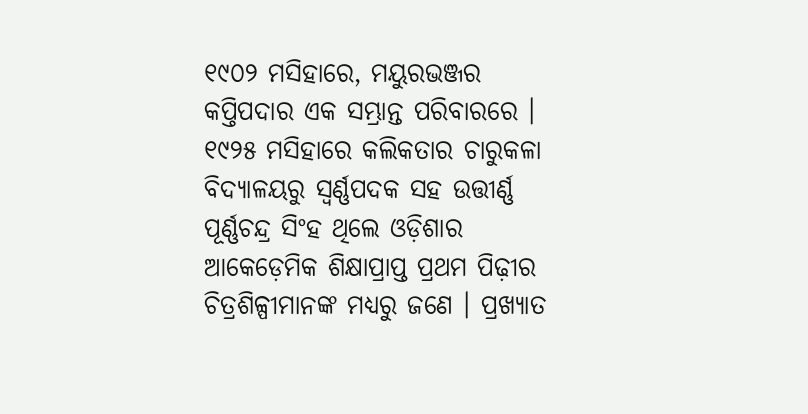୧୯୦୨ ମସିହାରେ, ମୟୁରଭଞ୍ଜର କପ୍ତିପଦାର ଏକ ସମ୍ଭ୍ରାନ୍ତ ପରିବାରରେ । ୧୯୨୫ ମସିହାରେ କଲିକତାର ଚାରୁକଳା ବିଦ୍ୟାଳୟରୁ ସ୍ୱର୍ଣ୍ଣପଦକ ସହ ଉତ୍ତୀର୍ଣ୍ଣ ପୂର୍ଣ୍ଣଚନ୍ଦ୍ର ସିଂହ ଥିଲେ ଓଡ଼ିଶାର ଆକେଡ଼େମିକ ଶିକ୍ଷାପ୍ରାପ୍ତ ପ୍ରଥମ ପିଢ଼ୀର ଚିତ୍ରଶିଳ୍ପୀମାନଙ୍କ ମଧ୍ୟରୁ ଜଣେ । ପ୍ରଖ୍ୟାତ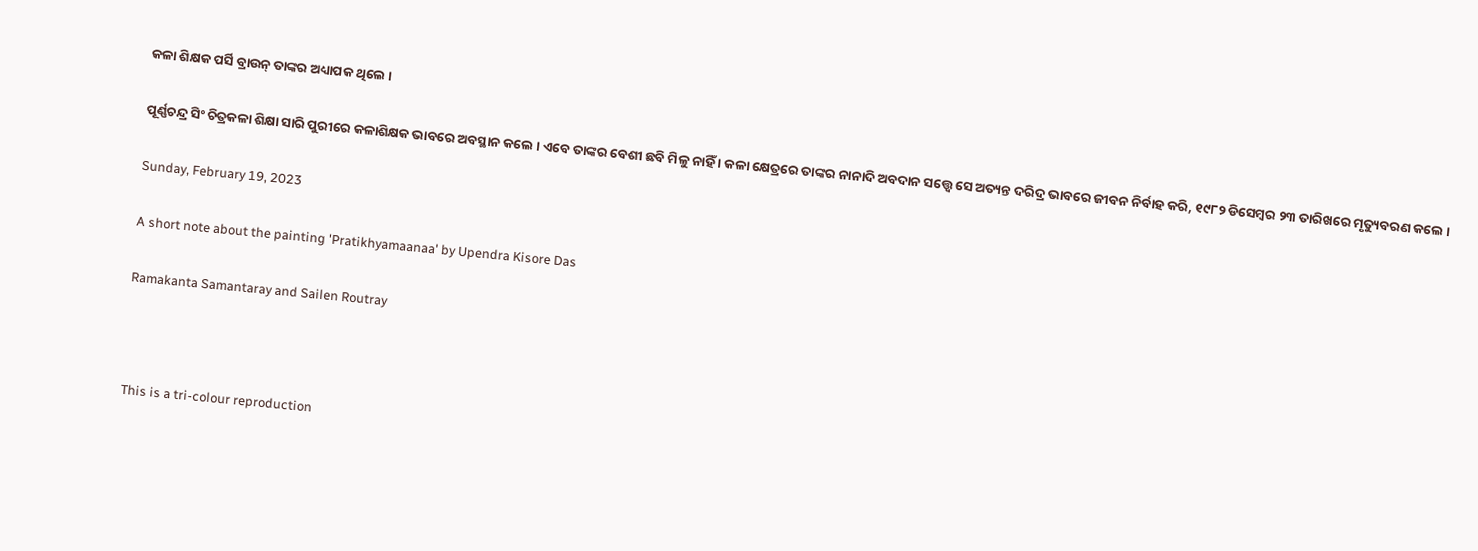କଳା ଶିକ୍ଷକ ପର୍ସି ବ୍ରାଉନ୍ ତାଙ୍କର ଅଧ୍ୟାପକ ଥିଲେ ।

ପୂର୍ଣ୍ଣଚନ୍ଦ୍ର ସିଂ ଚିତ୍ରକଳା ଶିକ୍ଷା ସାରି ପୁରୀରେ କଳାଶିକ୍ଷକ ଭାବରେ ଅବସ୍ଥାନ କଲେ । ଏବେ ତାଙ୍କର ବେଶୀ ଛବି ମିଳୁ ନାହିଁ । କଳା କ୍ଷେତ୍ରରେ ତାଙ୍କର ନାନାଦି ଅବଦାନ ସତ୍ତ୍ୱେ ସେ ଅତ୍ୟନ୍ତ ଦରିଦ୍ର ଭାବରେ ଜୀବନ ନିର୍ବାହ କରି, ୧୯୮୨ ଡିସେମ୍ବର ୨୩ ତାରିଖରେ ମୃତ୍ୟୁବରଣ କଲେ ।

Sunday, February 19, 2023

A short note about the painting 'Pratikhyamaanaa' by Upendra Kisore Das

Ramakanta Samantaray and Sailen Routray



This is a tri-colour reproduction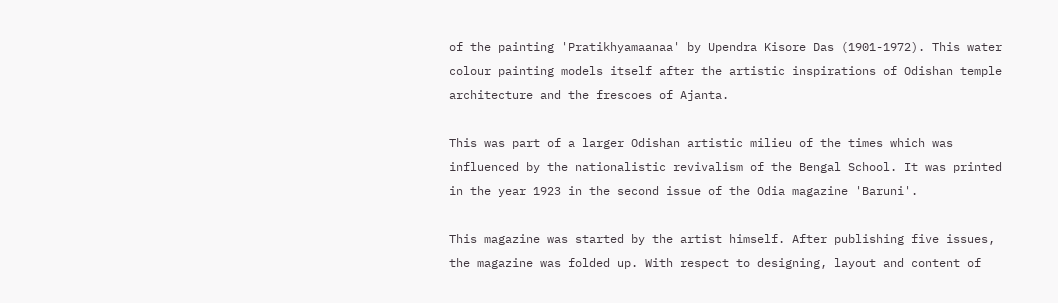of the painting 'Pratikhyamaanaa' by Upendra Kisore Das (1901-1972). This water colour painting models itself after the artistic inspirations of Odishan temple architecture and the frescoes of Ajanta.

This was part of a larger Odishan artistic milieu of the times which was influenced by the nationalistic revivalism of the Bengal School. It was printed in the year 1923 in the second issue of the Odia magazine 'Baruni'.

This magazine was started by the artist himself. After publishing five issues, the magazine was folded up. With respect to designing, layout and content of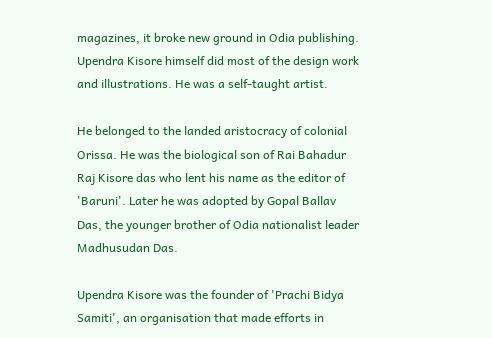magazines, it broke new ground in Odia publishing. Upendra Kisore himself did most of the design work and illustrations. He was a self-taught artist.

He belonged to the landed aristocracy of colonial Orissa. He was the biological son of Rai Bahadur Raj Kisore das who lent his name as the editor of 'Baruni'. Later he was adopted by Gopal Ballav Das, the younger brother of Odia nationalist leader Madhusudan Das.

Upendra Kisore was the founder of 'Prachi Bidya Samiti', an organisation that made efforts in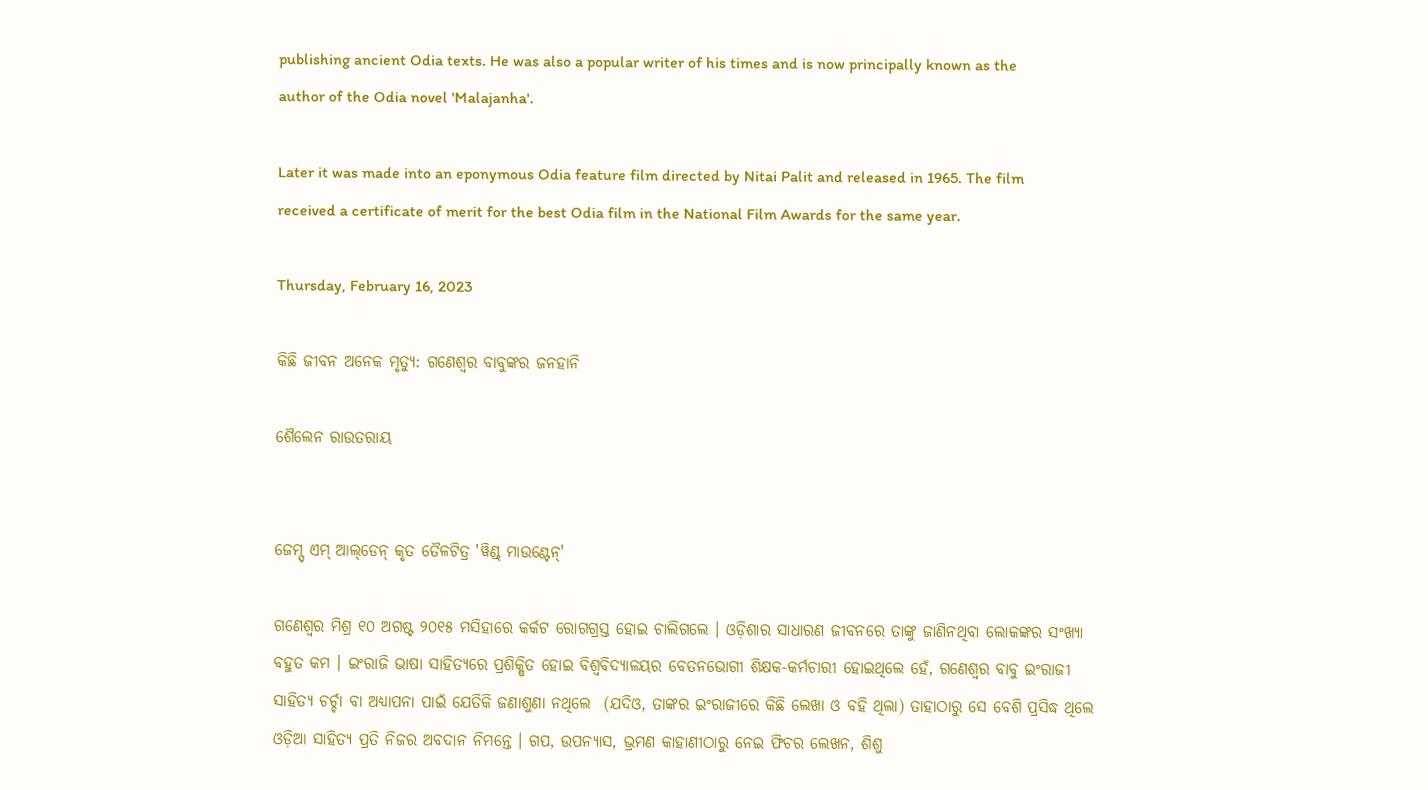publishing ancient Odia texts. He was also a popular writer of his times and is now principally known as the author of the Odia novel 'Malajanha'.

Later it was made into an eponymous Odia feature film directed by Nitai Palit and released in 1965. The film received a certificate of merit for the best Odia film in the National Film Awards for the same year.

Thursday, February 16, 2023

କିଛି ଜୀବନ ଅନେକ ମୃତ୍ୟୁ: ଗଣେଶ୍ୱର ବାବୁଙ୍କର ଜନହାନି

ଶୈଲେନ ରାଉତରାୟ


ଜେମ୍ସ୍ ଏମ୍ ଆଲ୍‌ଡେନ୍ କୃତ ତୈଳଟିତ୍ର 'ୱିଣ୍ଡ୍ ମାଉଣ୍ଟେନ୍'

ଗଣେଶ୍ୱର ମିଶ୍ର ୧୦ ଅଗଷ୍ଟ ୨୦୧୫ ମସିହାରେ କର୍କଟ ରୋଗଗ୍ରସ୍ତ ହୋଇ ଚାଲିଗଲେ । ଓଡ଼ିଶାର ସାଧାରଣ ଜୀବନରେ ତାଙ୍କୁ ଜାଣିନଥିବା ଲୋକଙ୍କର ସଂଖ୍ୟା ବହୁତ କମ । ଇଂରାଜି ଭାଷା ସାହିତ୍ୟରେ ପ୍ରଶିକ୍ଷିତ ହୋଇ ବିଶ୍ୱବିଦ୍ୟାଳୟର ବେତନଭୋଗୀ ଶିକ୍ଷକ-କର୍ମଚାରୀ ହୋଇଥିଲେ ହେଁ, ଗଣେଶ୍ୱର ବାବୁ ଇଂରାଜୀ ସାହିତ୍ୟ ଚର୍ଚ୍ଚା ବା ଅଧ୍ୟାପନା ପାଇଁ ଯେତିକି ଜଣାଶୁଣା ନଥିଲେ  (ଯଦିଓ, ତାଙ୍କର ଇଂରାଜୀରେ କିଛି ଲେଖା ଓ ବହି ଥିଲା) ତାହାଠାରୁ ସେ ବେଶି ପ୍ରସିଦ୍ଧ ଥିଲେ ଓଡ଼ିଆ ସାହିତ୍ୟ ପ୍ରତି ନିଜର ଅବଦାନ ନିମନ୍ତେ । ଗପ, ଉପନ୍ୟାସ, ଭ୍ରମଣ କାହାଣୀଠାରୁ ନେଇ ଫିଚର ଲେଖନ, ଶିଶୁ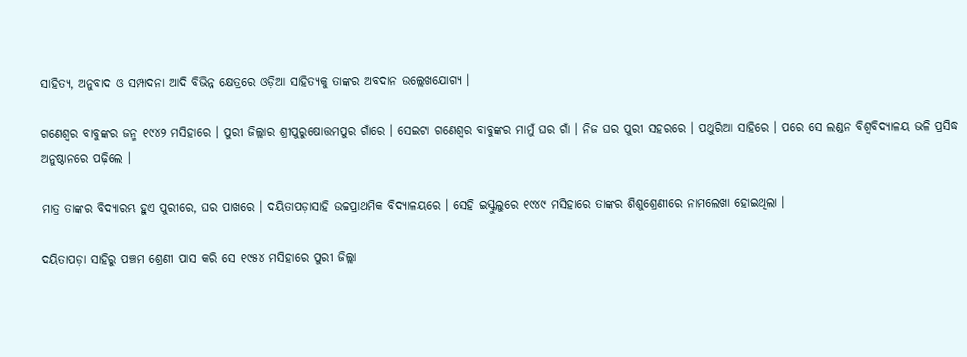ସାହିତ୍ୟ, ଅନୁବାଦ ଓ ସମ୍ପାଦନା ଆଦି ବିଭିନ୍ନ କ୍ଷେତ୍ରରେ ଓଡ଼ିଆ ସାହିତ୍ୟକୁ ତାଙ୍କର ଅବଦାନ ଉଲ୍ଲେଖଯୋଗ୍ୟ ।

ଗଣେଶ୍ୱର ବାବୁଙ୍କର ଜନ୍ମ ୧୯୪୨ ମସିହାରେ । ପୁରୀ ଜିଲ୍ଲାର ଶ୍ରୀପୁରୁଷୋତ୍ତମପୁର ଗାଁରେ । ସେଇଟା ଗଣେଶ୍ୱର ବାବୁଙ୍କର ମାମୁଁ ଘର ଗାଁ । ନିଜ ଘର ପୁରୀ ସହରରେ । ପଥୁରିଆ ସାହିରେ । ପରେ ସେ ଲଣ୍ଡନ ବିଶ୍ୱବିଦ୍ୟାଳୟ ଭଳି ପ୍ରସିଦ୍ଧ ଅନୁଷ୍ଠାନରେ ପଢ଼ିଲେ ।

ମାତ୍ର ତାଙ୍କର ବିଦ୍ୟାରମ୍ଭ ହୁଏ ପୁରୀରେ, ଘର ପାଖରେ । ଦୟିତାପଡ଼ାସାହି ଉଚ୍ଚପ୍ରାଥମିକ ବିଦ୍ୟାଳୟରେ । ସେହି ଇସ୍କୁଲୁରେ ୧୯୪୯ ମସିହାରେ ତାଙ୍କର ଶିଶୁଶ୍ରେଣୀରେ ନାମଲେଖା ହୋଇଥିଲା ।

ଦୟିତାପଡ଼ା ସାହିରୁ ପଞ୍ଚମ ଶ୍ରେଣୀ ପାସ କରି ସେ ୧୯୫୪ ମସିହାରେ ପୁରୀ ଜିଲ୍ଲା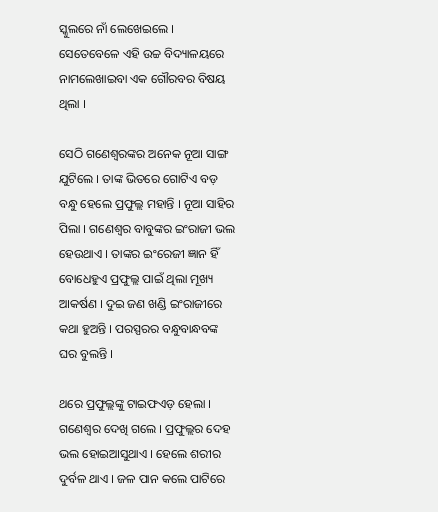ସ୍କୁଲରେ ନାଁ ଲେଖେଇଲେ । ସେତେବେଳେ ଏହି ଉଚ୍ଚ ବିଦ୍ୟାଳୟରେ ନାମଲେଖାଇବା ଏକ ଗୌରବର ବିଷୟ ଥିଲା ।

ସେଠି ଗଣେଶ୍ୱରଙ୍କର ଅନେକ ନୂଆ ସାଙ୍ଗ ଯୁଟିଲେ । ତାଙ୍କ ଭିତରେ ଗୋଟିଏ ବଡ଼ ବନ୍ଧୁ ହେଲେ ପ୍ରଫୁଲ୍ଲ ମହାନ୍ତି । ନୂଆ ସାହିର ପିଲା । ଗଣେଶ୍ୱର ବାବୁଙ୍କର ଇଂରାଜୀ ଭଲ ହେଉଥାଏ । ତାଙ୍କର ଇଂରେଜୀ ଜ୍ଞାନ ହିଁ ବୋଧେହୁଏ ପ୍ରଫୁଲ୍ଲ ପାଇଁ ଥିଲା ମୂଖ୍ୟ ଆକର୍ଷଣ । ଦୁଇ ଜଣ ଖଣ୍ଡି ଇଂରାଜୀରେ କଥା ହୁଅନ୍ତି । ପରସ୍ପରର ବନ୍ଧୁବାନ୍ଧବଙ୍କ ଘର ବୁଲନ୍ତି ।

ଥରେ ପ୍ରଫୁଲ୍ଲଙ୍କୁ ଟାଇଫଏଡ଼ ହେଲା । ଗଣେଶ୍ୱର ଦେଖି ଗଲେ । ପ୍ରଫୁଲ୍ଲର ଦେହ ଭଲ ହୋଇଆସୁଥାଏ । ହେଲେ ଶରୀର ଦୁର୍ବଳ ଥାଏ । ଜଳ ପାନ କଲେ ପାଟିରେ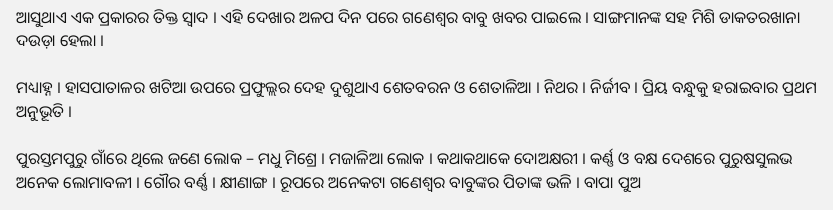ଆସୁଥାଏ ଏକ ପ୍ରକାରର ତିକ୍ତ ସ୍ୱାଦ । ଏହି ଦେଖାର ଅଳପ ଦିନ ପରେ ଗଣେଶ୍ୱର ବାବୁ ଖବର ପାଇଲେ । ସାଙ୍ଗମାନଙ୍କ ସହ ମିଶି ଡାକତରଖାନା ଦଉଡ଼ା ହେଲା ।

ମଧ୍ୟାହ୍ନ । ହାସପାତାଳର ଖଟିଆ ଉପରେ ପ୍ରଫୁଲ୍ଲର ଦେହ ଦୁଶୁଥାଏ ଶେତବରନ ଓ ଶେତାଳିଆ । ନିଥର । ନିର୍ଜୀବ । ପ୍ରିୟ ବନ୍ଧୁକୁ ହରାଇବାର ପ୍ରଥମ ଅନୁଭୂତି ।

ପୁରସ୍ତମପୁରୁ ଗାଁରେ ଥିଲେ ଜଣେ ଲୋକ – ମଧୁ ମିଶ୍ରେ । ମଜାଳିଆ ଲୋକ । କଥାକଥାକେ ଦୋଅକ୍ଷରୀ । କର୍ଣ୍ଣ ଓ ବକ୍ଷ ଦେଶରେ ପୁରୁଷସୁଲଭ ଅନେକ ଲୋମାବଳୀ । ଗୌର ବର୍ଣ୍ଣ । କ୍ଷୀଣାଙ୍ଗ । ରୂପରେ ଅନେକଟା ଗଣେଶ୍ୱର ବାବୁଙ୍କର ପିତାଙ୍କ ଭଳି । ବାପା ପୁଅ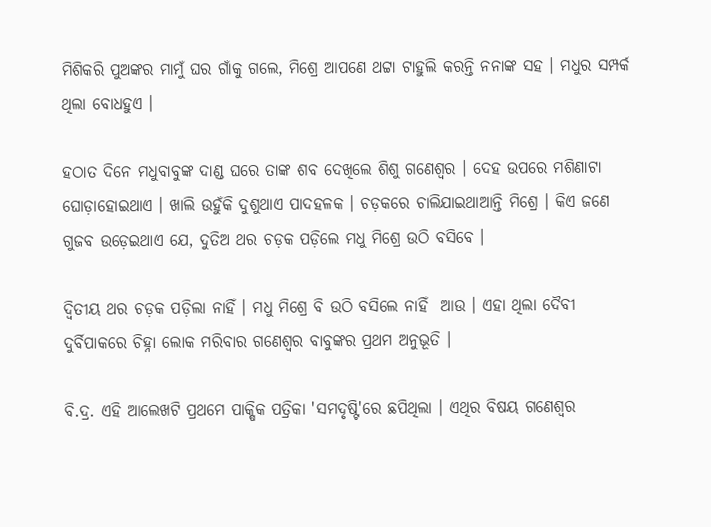ମିଶିକରି ପୁଅଙ୍କର ମାମୁଁ ଘର ଗାଁକୁ ଗଲେ, ମିଶ୍ରେ ଆପଣେ ଥଟ୍ଟା ଟାହୁଲି କରନ୍ତି ନନାଙ୍କ ସହ । ମଧୁର ସମ୍ପର୍କ ଥିଲା ବୋଧହୁଏ ।

ହଠାତ ଦିନେ ମଧୁବାବୁଙ୍କ ଦାଣ୍ଡ ଘରେ ତାଙ୍କ ଶବ ଦେଖିଲେ ଶିଶୁ ଗଣେଶ୍ୱର । ଦେହ ଉପରେ ମଶିଣାଟା ଘୋଡ଼ାହୋଇଥାଏ । ଖାଲି ଉହୁଁକି ଦୁଶୁଥାଏ ପାଦହଳକ । ଚଡ଼କରେ ଚାଲିଯାଇଥାଆନ୍ତି ମିଶ୍ରେ । କିଏ ଜଣେ ଗୁଜବ ଉଡ଼େଇଥାଏ ଯେ, ଦୁତିଅ ଥର ଚଡ଼କ ପଡ଼ିଲେ ମଧୁ ମିଶ୍ରେ ଉଠି ବସିବେ ।

ଦ୍ୱିତୀୟ ଥର ଚଡ଼କ ପଡ଼ିଲା ନାହିଁ । ମଧୁ ମିଶ୍ରେ ବି ଉଠି ବସିଲେ ନାହିଁ  ଆଉ । ଏହା ଥିଲା ଦୈବୀ ଦୁର୍ବିପାକରେ ଚିହ୍ନା ଲୋକ ମରିବାର ଗଣେଶ୍ୱର ବାବୁଙ୍କର ପ୍ରଥମ ଅନୁଭୂତି ।

ବି.ଦ୍ର. ଏହି ଆଲେଖଟି ପ୍ରଥମେ ପାକ୍ଷିକ ପତ୍ରିକା 'ସମଦୃଷ୍ଟି'ରେ ଛପିଥିଲା । ଏଥିର ବିଷୟ ଗଣେଶ୍ୱର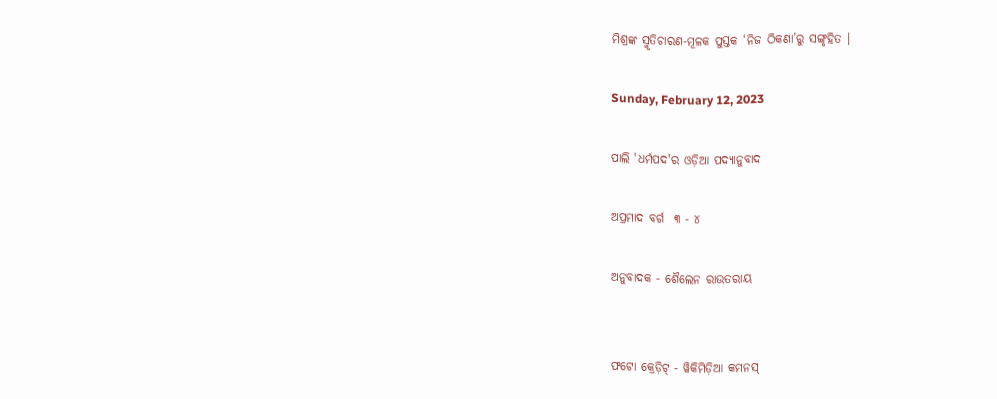ମିଶ୍ରଙ୍କ ସ୍ମୃତିଚାରଣ-ମୂଳକ ପୁସ୍ତକ ‘ନିଜ ଠିକଣା’ରୁ ସଙ୍ଗୃହିତ ।

Sunday, February 12, 2023

ପାଲି 'ଧର୍ମପଦ'ର ଓଡ଼ିଆ ପଦ୍ୟାନୁବାଦ

ଅପ୍ରମାଦ ବର୍ଗ  ୩ - ୪

ଅନୁବାଦକ - ଶୈଲେନ ରାଉତରାୟ


ଫଟୋ କ୍ରେଡ଼ିଟ୍ - ୱିକିମିଡ଼ିଆ କମନସ୍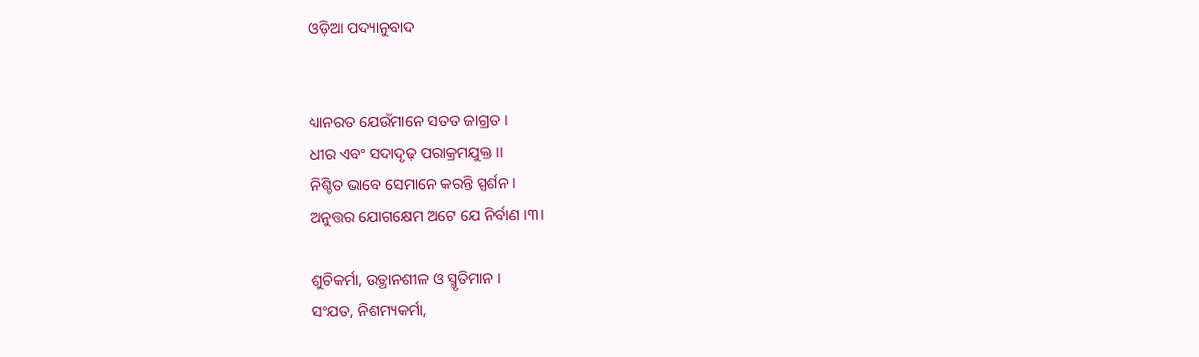ଓଡ଼ିଆ ପଦ୍ୟାନୁବାଦ


ଧ୍ୟାନରତ ଯେଉଁମାନେ ସତତ ଜାଗ୍ରତ ।
ଧୀର ଏବଂ ସଦାଦୃଢ଼ ପରାକ୍ରମଯୁକ୍ତ ।।
ନିଶ୍ଚିତ ଭାବେ ସେମାନେ କରନ୍ତି ସ୍ପର୍ଶନ ।
ଅନୁତ୍ତର ଯୋଗକ୍ଷେମ ଅଟେ ଯେ ନିର୍ବାଣ ।୩।

ଶୁଚିକର୍ମା, ଉତ୍ଥାନଶୀଳ ଓ ସ୍ମୃତିମାନ ।
ସ‌ଂଯତ, ନିଶମ୍ୟକର୍ମା,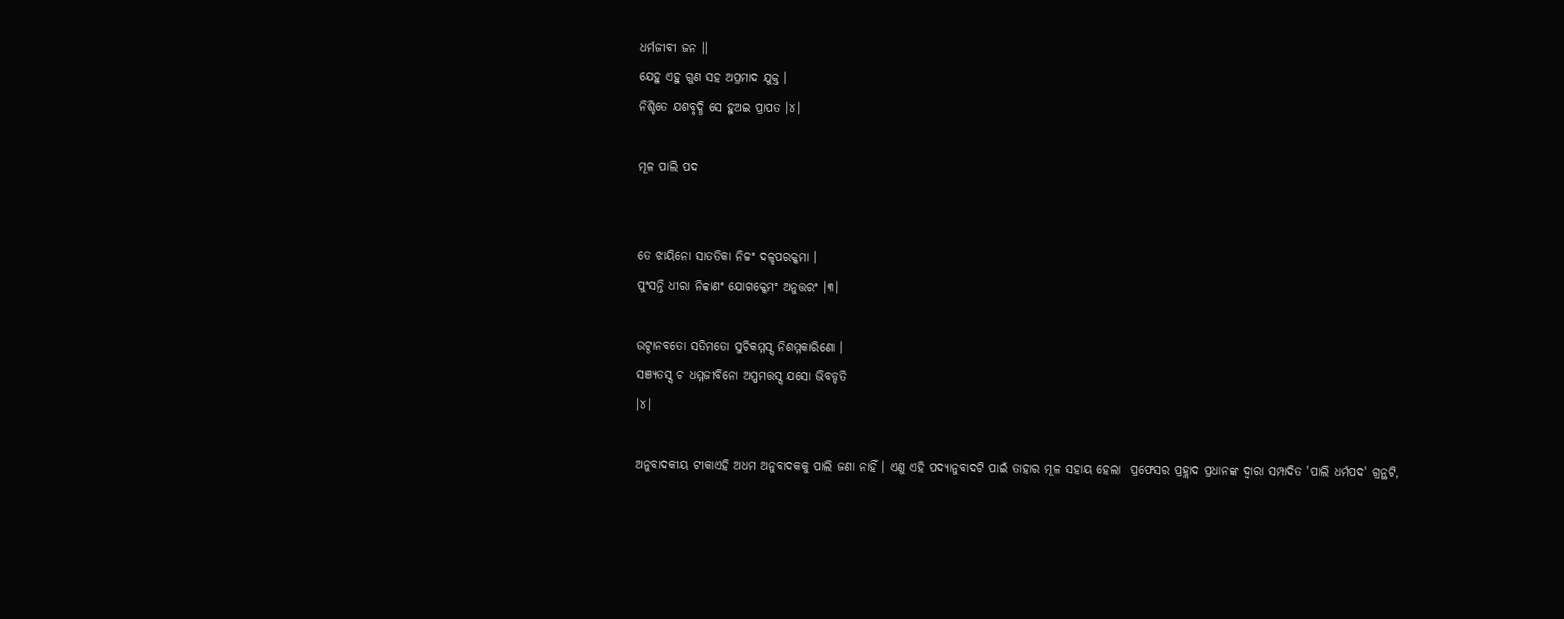ଧର୍ମଜୀବୀ ଜନ ।।
ଯେହୁ ଏହୁ ଗୁଣ ସହ ଅପ୍ରମାଦ ଯୁକ୍ତ ।
ନିଶ୍ଚିତେ ଯଶବୃଦ୍ଧି ସେ ହୁଅଇ ପ୍ରାପତ ।୪।

ମୂଳ ପାଲି ପଦ


ତେ ଝାୟିନୋ ସାତତିକା ନିଚ୍ଚଂ ଦଳ୍ହପରକ୍କମା ।
ପୁଂସନ୍ତି ଧୀରା ନିବ୍ବାଣଂ ଯୋଗକ୍କେମଂ ଅନୁତ୍ତରଂ ।୩।

ଉଟ୍ଠାନବତୋ ସତିମତୋ ସୁଚିକମ୍ମସ୍ସ ନିଶମ୍ମକାରିଣୋ ।
ସଞ୍ଯତସ୍ସ ଚ ଧମ୍ମଜୀବିନୋ ଅପ୍ପମତ୍ତସ୍ସ ଯସୋ ଭିବଡ୍ଡତି
।୪।

ଅନୁବାଦକୀୟ ଟୀକାଏହି ଅଧମ ଅନୁବାଦକକୁ ପାଲି ଜଣା ନାହିଁ । ଏଣୁ ଏହି ପଦ୍ୟାନୁବାଦଟି ପାଇଁ ତାହାର ମୂଳ ସହାୟ ହେଲା  ପ୍ରଫେସର ପ୍ରହ୍ଲାଦ ପ୍ରଧାନଙ୍କ ଦ୍ୱାରା ସମ୍ପାଦିତ 'ପାଲି ଧର୍ମପଦ' ଗ୍ରନ୍ଥଟି,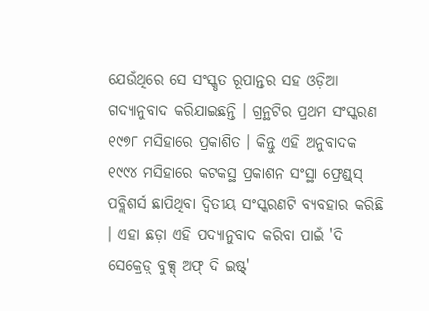ଯେଉଁଥିରେ ସେ ସଂସ୍କୃତ ରୂପାନ୍ତର ସହ ଓଡ଼ିଆ ଗଦ୍ୟାନୁବାଦ କରିଯାଇଛନ୍ତି । ଗ୍ରନ୍ଥଟିର ପ୍ରଥମ ସଂସ୍କରଣ ୧୯୭୮ ମସିହାରେ ପ୍ରକାଶିତ । କିନ୍ତୁ ଏହି ଅନୁବାଦକ ୧୯୯୪ ମସିହାରେ କଟକସ୍ଥ ପ୍ରକାଶନ ସଂସ୍ଥା ଫ୍ରେଣ୍ଡ୍‌ସ୍‌ ପବ୍ଲିଶର୍ସ ଛାପିଥିବା ଦ୍ୱିତୀୟ ସଂସ୍କରଣଟି ବ୍ୟବହାର କରିଛି । ଏହା ଛଡ଼ା ଏହି ପଦ୍ୟାନୁବାଦ କରିବା ପାଇଁ 'ଦି ସେକ୍ରେଡ଼୍ ବୁକ୍ସ୍ ଅଫ୍ ଦି ଇଷ୍ଟ୍'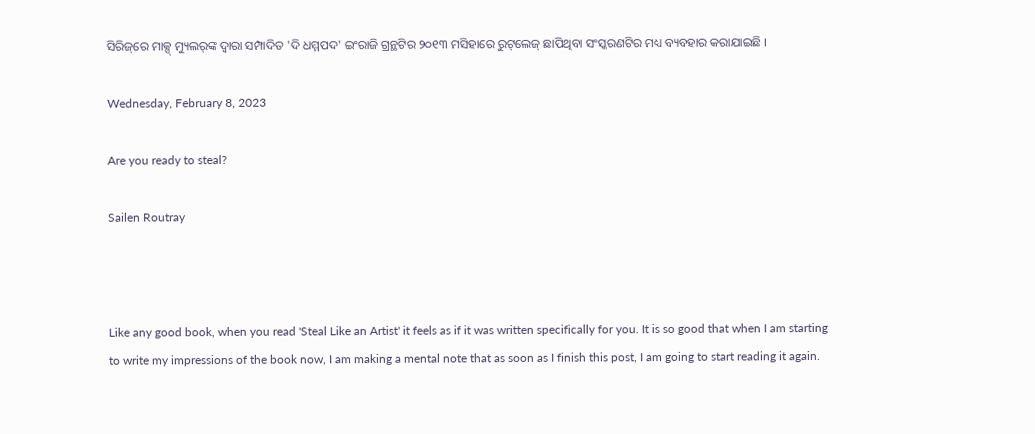ସିରିଜ୍‌ରେ ମାକ୍ସ୍ ମ୍ୟୁଲର୍‌ଙ୍କ ଦ୍ୱାରା ସମ୍ପାଦିତ 'ଦି ଧମ୍ମପଦ' ଇଂରାଜି ଗ୍ରନ୍ଥଟିର ୨୦୧୩ ମସିହାରେ ରୁଟ୍‌ଲେଜ୍ ଛାପିଥିବା ସଂସ୍କରଣଟିର ମଧ୍ୟ ବ୍ୟବହାର କରାଯାଇଛି ।

Wednesday, February 8, 2023

Are you ready to steal?

Sailen Routray



Like any good book, when you read 'Steal Like an Artist' it feels as if it was written specifically for you. It is so good that when I am starting to write my impressions of the book now, I am making a mental note that as soon as I finish this post, I am going to start reading it again.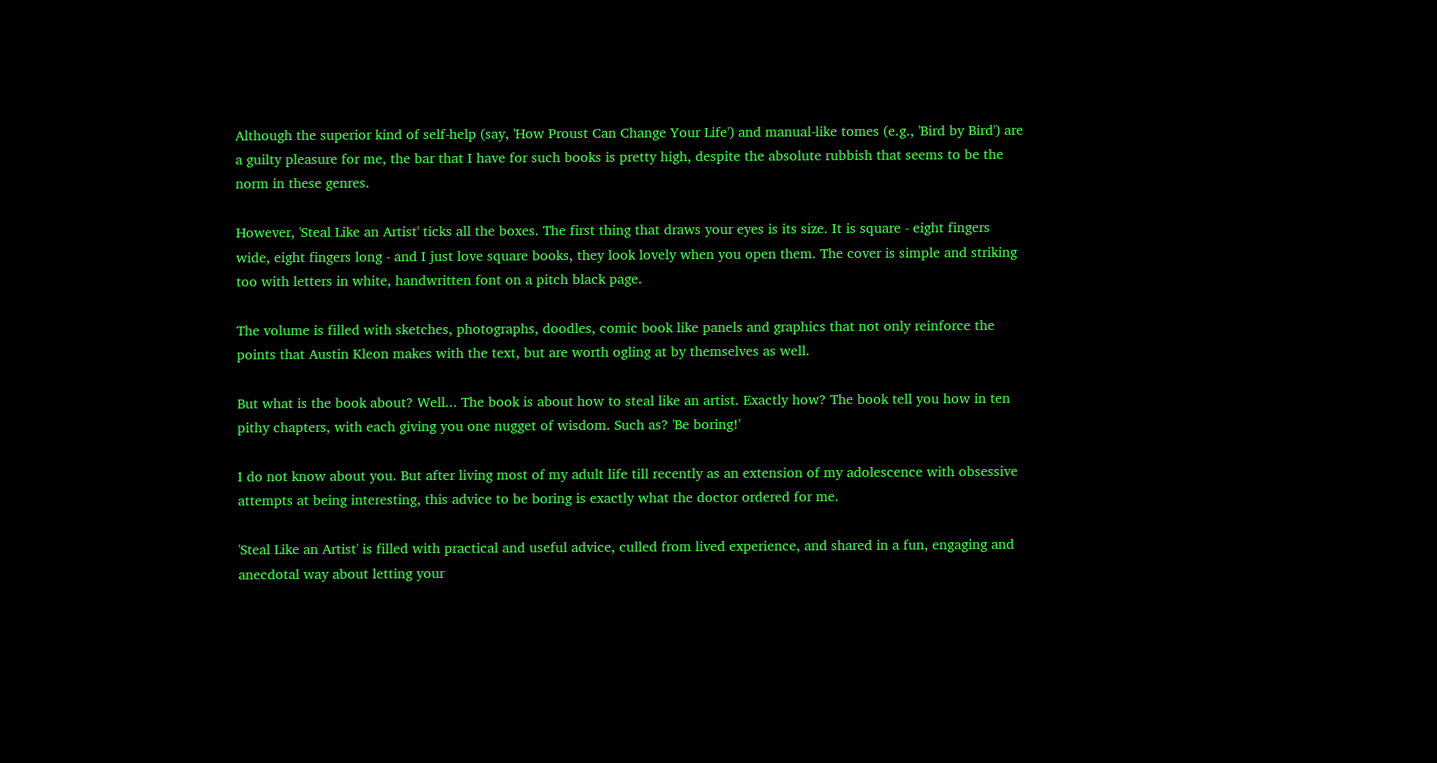Although the superior kind of self-help (say, 'How Proust Can Change Your Life') and manual-like tomes (e.g., 'Bird by Bird') are a guilty pleasure for me, the bar that I have for such books is pretty high, despite the absolute rubbish that seems to be the norm in these genres.

However, 'Steal Like an Artist' ticks all the boxes. The first thing that draws your eyes is its size. It is square - eight fingers wide, eight fingers long - and I just love square books, they look lovely when you open them. The cover is simple and striking too with letters in white, handwritten font on a pitch black page.

The volume is filled with sketches, photographs, doodles, comic book like panels and graphics that not only reinforce the points that Austin Kleon makes with the text, but are worth ogling at by themselves as well.

But what is the book about? Well... The book is about how to steal like an artist. Exactly how? The book tell you how in ten pithy chapters, with each giving you one nugget of wisdom. Such as? 'Be boring!'

I do not know about you. But after living most of my adult life till recently as an extension of my adolescence with obsessive attempts at being interesting, this advice to be boring is exactly what the doctor ordered for me.

'Steal Like an Artist' is filled with practical and useful advice, culled from lived experience, and shared in a fun, engaging and anecdotal way about letting your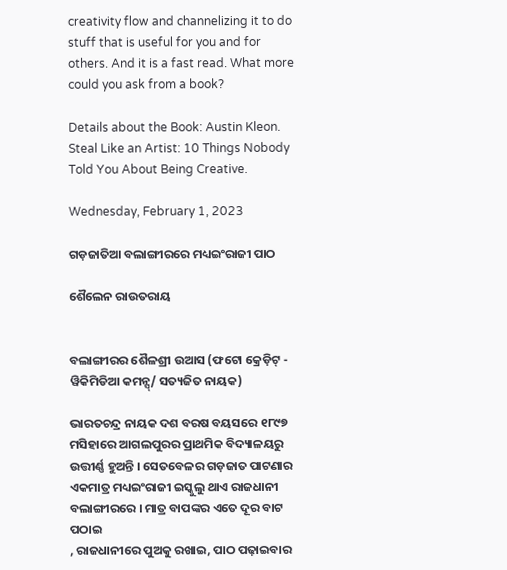creativity flow and channelizing it to do stuff that is useful for you and for others. And it is a fast read. What more could you ask from a book?

Details about the Book: Austin Kleon. Steal Like an Artist: 10 Things Nobody Told You About Being Creative.

Wednesday, February 1, 2023

ଗଡ଼ଜାତିଆ ବଲାଙ୍ଗୀରରେ ମଧ୍ୟଇଂରାଜୀ ପାଠ

ଶୈଲେନ ରାଉତରାୟ


ବଲାଙ୍ଗୀରର ଶୈଳଶ୍ରୀ ଉଆସ (ଫଟୋ କ୍ରେଡ଼ିଟ୍ - ୱିକିମିଡିଆ କମନ୍ସ୍/ ସତ୍ୟଜିତ ନାୟକ)

ଭାରତଚନ୍ଦ୍ର ନାୟକ ଦଶ ବରଷ ବୟସରେ ୧୮୯୭ ମସିହାରେ ଆଗଲପୁରର ପ୍ରାଥମିକ ବିଦ୍ୟାଳୟରୁ ଉତ୍ତୀର୍ଣ୍ଣ ହୁଅନ୍ତି । ସେତବେଳର ଗଡ଼ଜାତ ପାଟଣାର ଏକମାତ୍ର ମଧ୍ୟଇଂରାଜୀ ଇସ୍କୁଲୁ ଥାଏ ରାଜଧାନୀ ବଲାଙ୍ଗୀରରେ । ମାତ୍ର ବାପଙ୍କର ଏତେ ଦୂର ବାଟ ପଠାଇ
, ରାଜଧାନୀରେ ପୁଅକୁ ରଖାଇ, ପାଠ ପଢ଼ାଇବାର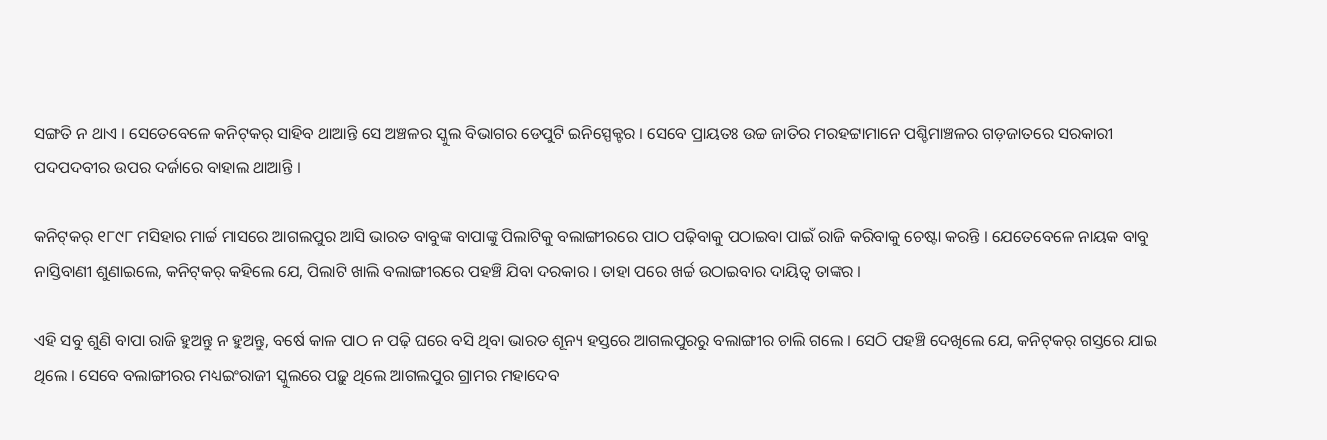ସଙ୍ଗତି ନ ଥାଏ । ସେତେବେଳେ କନିଟ୍‌କର୍ ସାହିବ ଥାଆନ୍ତି ସେ ଅଞ୍ଚଳର ସ୍କୁଲ ବିଭାଗର ଡେପୁଟି ଇନିସ୍ପେକ୍ଟର । ସେବେ ପ୍ରାୟତଃ ଉଚ୍ଚ ଜାତିର ମରହଟ୍ଟାମାନେ ପଶ୍ଚିମାଞ୍ଚଳର ଗଡ଼ଜାତରେ ସରକାରୀ ପଦପଦବୀର ଉପର ଦର୍ଜାରେ ବାହାଲ ଥାଆନ୍ତି ।

କନିଟ୍‌କର୍ ୧୮୯୮ ମସିହାର ମାର୍ଚ୍ଚ ମାସରେ ଆଗଲପୁର ଆସି ଭାରତ ବାବୁଙ୍କ ବାପାଙ୍କୁ ପିଲାଟିକୁ ବଲାଙ୍ଗୀରରେ ପାଠ ପଢ଼ିବାକୁ ପଠାଇବା ପାଇଁ ରାଜି କରିବାକୁ ଚେଷ୍ଟା କରନ୍ତି । ଯେତେବେଳେ ନାୟକ ବାବୁ ନାସ୍ତିବାଣୀ ଶୁଣାଇଲେ, କନିଟ୍‌କର୍ କହିଲେ ଯେ, ପିଲାଟି ଖାଲି ବଲାଙ୍ଗୀରରେ ପହଞ୍ଚି ଯିବା ଦରକାର । ତାହା ପରେ ଖର୍ଚ୍ଚ ଉଠାଇବାର ଦାୟିତ୍ୱ ତାଙ୍କର ।

ଏହି ସବୁ ଶୁଣି ବାପା ରାଜି ହୁଅନ୍ତୁ ନ ହୁଅନ୍ତୁ, ବର୍ଷେ କାଳ ପାଠ ନ ପଢ଼ି ଘରେ ବସି ଥିବା ଭାରତ ଶୂନ୍ୟ ହସ୍ତରେ ଆଗଲପୁରରୁ ବଲାଙ୍ଗୀର ଚାଲି ଗଲେ । ସେଠି ପହଞ୍ଚି ଦେଖିଲେ ଯେ, କନିଟ୍‌କର୍ ଗସ୍ତରେ ଯାଇ ଥିଲେ । ସେବେ ବଲାଙ୍ଗୀରର ମଧ୍ୟଇଂରାଜୀ ସ୍କୁଲରେ ପଢ଼ୁ ଥିଲେ ଆଗଲପୁର ଗ୍ରାମର ମହାଦେବ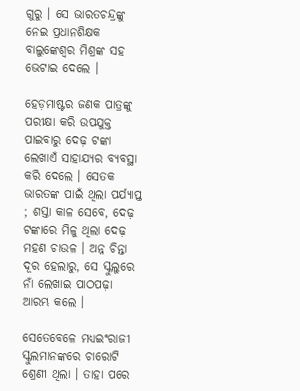ଗୁରୁ । ସେ ଭାରତଚନ୍ଦ୍ରଙ୍କୁ ନେଇ ପ୍ରଧାନଶିକ୍ଷକ ବାଲୁଙ୍କେଶ୍ୱର ମିଶ୍ରଙ୍କ ସହ ଭେଟାଇ ଦେଲେ ।

ହେଡ଼ମାଷ୍ଟର ଜଣକ ପାତ୍ରଙ୍କୁ ପରୀକ୍ଷା କରି ଉପଯୁକ୍ତ ପାଇବାରୁ ଦେଢ଼ ଟଙ୍କା ଲେଖାଏଁ ସାହାଯ୍ୟର ବ୍ୟବସ୍ଥା କରି ଦେଲେ । ସେତକ ଭାରତଙ୍କ ପାଇଁ ଥିଲା ପର୍ଯ୍ୟାପ୍ତ ; ଶସ୍ତା କାଳ ସେବେ, ଦେଢ଼ ଟଙ୍କାରେ ମିଳୁ ଥିଲା ଦେଢ଼ ମହଣ ଚାଉଳ । ଅନ୍ନ ଚିନ୍ତା ଦୂର ହେଲାରୁ, ସେ ସ୍କୁଲୁରେ ନାଁ ଲେଖାଇ ପାଠପଢ଼ା ଆରମ୍ଭ କଲେ ।

ସେତେବେଳେ ମଧ୍ୟଇଂରାଜୀ ସ୍କୁଲମାନଙ୍କରେ ଚାରୋଟି ଶ୍ରେଣୀ ଥିଲା । ତାହା ପରେ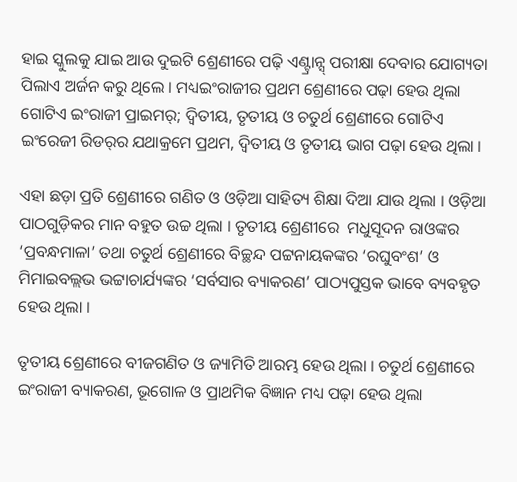ହାଇ ସ୍କୁଲକୁ ଯାଇ ଆଉ ଦୁଇଟି ଶ୍ରେଣୀରେ ପଢ଼ି ଏଣ୍ଟ୍ରାନ୍ସ୍ ପରୀକ୍ଷା ଦେବାର ଯୋଗ୍ୟତା ପିଲାଏ ଅର୍ଜନ କରୁ ଥିଲେ । ମଧ୍ୟଇଂରାଜୀର ପ୍ରଥମ ଶ୍ରେଣୀରେ ପଢ଼ା ହେଉ ଥିଲା ଗୋଟିଏ ଇଂରାଜୀ ପ୍ରାଇମର୍; ଦ୍ୱିତୀୟ, ତୃତୀୟ ଓ ଚତୁର୍ଥ ଶ୍ରେଣୀରେ ଗୋଟିଏ ଇଂରେଜୀ ରିଡର୍‌ର ଯଥାକ୍ରମେ ପ୍ରଥମ, ଦ୍ୱିତୀୟ ଓ ତୃତୀୟ ଭାଗ ପଢ଼ା ହେଉ ଥିଲା ।

ଏହା ଛଡ଼ା ପ୍ରତି ଶ୍ରେଣୀରେ ଗଣିତ ଓ ଓଡ଼ିଆ ସାହିତ୍ୟ ଶିକ୍ଷା ଦିଆ ଯାଉ ଥିଲା । ଓଡ଼ିଆ ପାଠଗୁଡ଼ିକର ମାନ ବହୁତ ଉଚ୍ଚ ଥିଲା । ତୃତୀୟ ଶ୍ରେଣୀରେ  ମଧୁସୂଦନ ରାଓଙ୍କର ‘ପ୍ରବନ୍ଧମାଳା’ ତଥା ଚତୁର୍ଥ ଶ୍ରେଣୀରେ ବିଚ୍ଛନ୍ଦ ପଟ୍ଟନାୟକଙ୍କର ‘ରଘୁବଂଶ’ ଓ ମିମାଇବଲ୍ଲଭ ଭଟ୍ଟାଚାର୍ଯ୍ୟଙ୍କର ‘ସର୍ବସାର ବ୍ୟାକରଣ’ ପାଠ୍ୟପୁସ୍ତକ ଭାବେ ବ୍ୟବହୃତ ହେଉ ଥିଲା ।

ତୃତୀୟ ଶ୍ରେଣୀରେ ବୀଜଗଣିତ ଓ ଜ୍ୟାମିତି ଆରମ୍ଭ ହେଉ ଥିଲା । ଚତୁର୍ଥ ଶ୍ରେଣୀରେ ଇଂରାଜୀ ବ୍ୟାକରଣ, ଭୂଗୋଳ ଓ ପ୍ରାଥମିକ ବିଜ୍ଞାନ ମଧ୍ୟ ପଢ଼ା ହେଉ ଥିଲା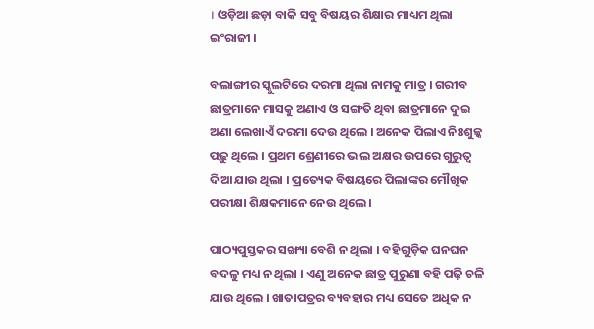। ଓଡ଼ିଆ ଛଡ଼ା ବାକି ସବୁ ବିଷୟର ଶିକ୍ଷାର ମାଧ୍ୟମ ଥିଲା ଇଂରାଜୀ ।

ବଲାଙ୍ଗୀର ସ୍କୁଲଟିରେ ଦରମା ଥିଲା ନାମକୁ ମାତ୍ର । ଗରୀବ ଛାତ୍ରମାନେ ମାସକୁ ଅଣାଏ ଓ ସଙ୍ଗତି ଥିବା ଛାତ୍ରମାନେ ଦୁଇ ଅଣା ଲେଖାଏଁ ଦରମା ଦେଉ ଥିଲେ । ଅନେକ ପିଲାଏ ନିଃଶୁଳ୍କ ପଢ଼ୁ ଥିଲେ । ପ୍ରଥମ ଶ୍ରେଣୀରେ ଭଲ ଅକ୍ଷର ଉପରେ ଗୁରୁତ୍ୱ ଦିଆ ଯାଉ ଥିଲା । ପ୍ରତ୍ୟେକ ବିଷୟରେ ପିଲାଙ୍କର ମୌଖିକ ପରୀକ୍ଷା ଶିକ୍ଷକମାନେ ନେଉ ଥିଲେ ।

ପାଠ୍ୟପୁସ୍ତକର ସଙ୍ଖ୍ୟା ବେଶି ନ ଥିଲା । ବହିଗୁଡ଼ିକ ଘନଘନ ବଦଳୁ ମଧ୍ୟ ନ ଥିଲା । ଏଣୁ ଅନେକ ଛାତ୍ର ପୁରୁଣା ବହି ପଢ଼ି ଚଳି ଯାଉ ଥିଲେ । ଖାତାପତ୍ରର ବ୍ୟବହାର ମଧ୍ୟ ସେତେ ଅଧିକ ନ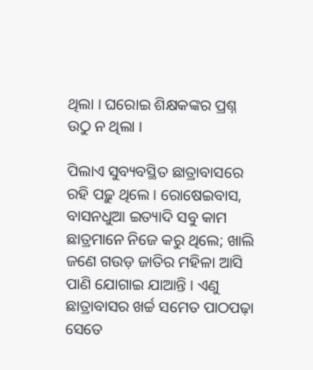ଥିଲା । ଘରୋଇ ଶିକ୍ଷକଙ୍କର ପ୍ରଶ୍ନ ଉଠୁ ନ ଥିଲା ।

ପିଲାଏ ସୁବ୍ୟବସ୍ଥିତ ଛାତ୍ରାବାସରେ ରହି ପଢ଼ୁ ଥିଲେ । ରୋଷେଇବାସ, ବାସନଧୁଆ ଇତ୍ୟାଦି ସବୁ କାମ ଛାତ୍ରମାନେ ନିଜେ କରୁ ଥିଲେ; ଖାଲି ଜଣେ ଗଉଡ଼ ଜାତିର ମହିଳା ଆସି ପାଣି ଯୋଗାଇ ଯାଆନ୍ତି । ଏଣୁ ଛାତ୍ରାବାସର ଖର୍ଚ୍ଚ ସମେତ ପାଠପଢ଼ା ସେତେ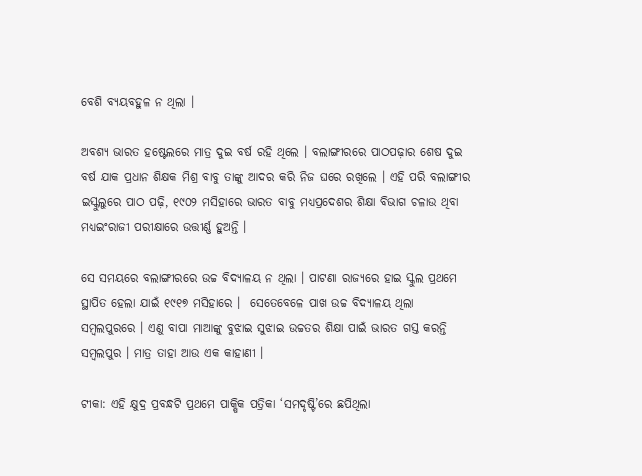ବେଶି ବ୍ୟୟବହୁଳ ନ ଥିଲା ।

ଅବଶ୍ୟ ଭାରତ ହଷ୍ଟେଲରେ ମାତ୍ର ଦୁଇ ବର୍ଷ ରହି ଥିଲେ । ବଲାଙ୍ଗୀରରେ ପାଠପଢ଼ାର ଶେଷ ଦୁଇ ବର୍ଷ ଯାକ ପ୍ରଧାନ ଶିକ୍ଷକ ମିଶ୍ର ବାବୁ ତାଙ୍କୁ ଆଦର କରି ନିଜ ଘରେ ରଖିଲେ । ଏହି ପରି ବଲାଙ୍ଗୀର ଇସ୍କୁଲୁରେ ପାଠ ପଢ଼ି, ୧୯୦୨ ମସିହାରେ ଭାରତ ବାବୁ ମଧ୍ୟପ୍ରଦେଶର ଶିକ୍ଷା ବିଭାଗ ଚଳାଉ ଥିବା ମଧ୍ୟଇଂରାଜୀ ପରୀକ୍ଷାରେ ଉତ୍ତୀର୍ଣ୍ଣ ହୁଅନ୍ତି ।

ସେ ସମୟରେ ବଲାଙ୍ଗୀରରେ ଉଚ୍ଚ ବିଦ୍ୟାଳୟ ନ ଥିଲା । ପାଟଣା ରାଜ୍ୟରେ ହାଇ ସ୍କୁଲ ପ୍ରଥମେ ସ୍ଥାପିତ ହେଲା ଯାଇଁ ୧୯୧୭ ମସିହାରେ ।  ସେତେବେଳେ ପାଖ ଉଚ୍ଚ ବିଦ୍ୟାଳୟ ଥିଲା ସମ୍ବଲପୁରରେ । ଏଣୁ ବାପା ମାଆଙ୍କୁ ବୁଝାଇ ସୁଝାଇ ଉଚ୍ଚତର ଶିକ୍ଷା ପାଇଁ ଭାରତ ଗସ୍ତ କରନ୍ତି ସମ୍ବଲପୁର । ମାତ୍ର ତାହା ଆଉ ଏକ କାହାଣୀ ।

ଟୀକା: ଏହି କ୍ଷୁଦ୍ର ପ୍ରବନ୍ଧଟି ପ୍ରଥମେ ପାକ୍ଷିକ ପତ୍ରିକା ‘ସମଦୃଷ୍ଟି’ରେ ଛପିଥିଲା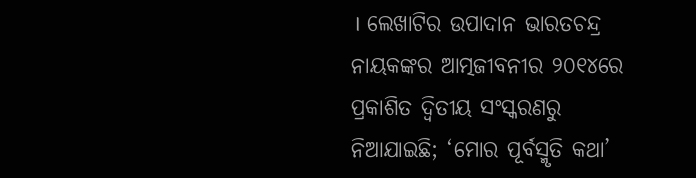। ଲେଖାଟିର ଉପାଦାନ ଭାରତଚନ୍ଦ୍ର ନାୟକଙ୍କର ଆତ୍ମଜୀବନୀର ୨୦୧୪ରେ ପ୍ରକାଶିତ ଦ୍ୱିତୀୟ ସଂସ୍କରଣରୁ ନିଆଯାଇଛି; ‘ମୋର ପୂର୍ବସ୍ମୃତି କଥା’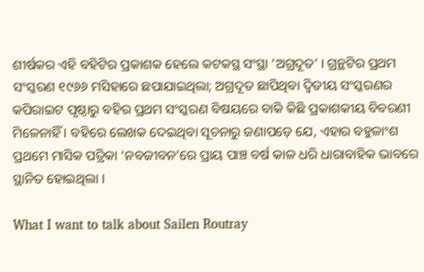ଶୀର୍ଷକର ଏହି ବହିଟିର ପ୍ରକାଶକ ହେଲେ କଟକସ୍ଥ ସଂସ୍ଥା ‘ଅଗ୍ରଦୂତ’ । ଗ୍ରନ୍ଥଟିର ପ୍ରଥମ ସଂସ୍କରଣ ୧୯୬୬ ମସିହାରେ ଛପାଯାଇଥିଲା; ଅଗ୍ରଦୂତ ଛାପିଥିବା ଦ୍ୱିତୀୟ ସଂସ୍କରଣର କପିରାଇଟ ପୃଷ୍ଠାରୁ ବହିର ପ୍ରଥମ ସଂସ୍କରଣ ବିଷୟରେ ବାକି କିଛି ପ୍ରକାଶକୀୟ ବିବରଣୀ ମିଳେନାହିଁ । ବହିରେ ଲେଖକ ଦେଇଥିବା ସୂଚନାରୁ ଜଣାପଡ଼େ ଯେ, ଏହାର ବହୁଳାଂଶ ପ୍ରଥମେ ମାସିକ ପତ୍ରିକା ‘ନବଜୀବନ’ରେ ପ୍ରାୟ ପାଞ୍ଚ ବର୍ଷ କାଳ ଧରି ଧାରାବାହିକ ଭାବରେ ସ୍ଥାନିତ ହୋଇଥିଲା ।

What I want to talk about Sailen Routray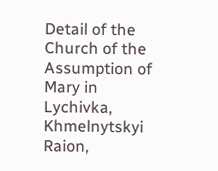Detail of the Church of the Assumption of Mary in Lychivka, Khmelnytskyi Raion,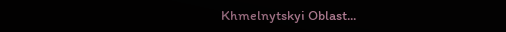Khmelnytskyi Oblast...